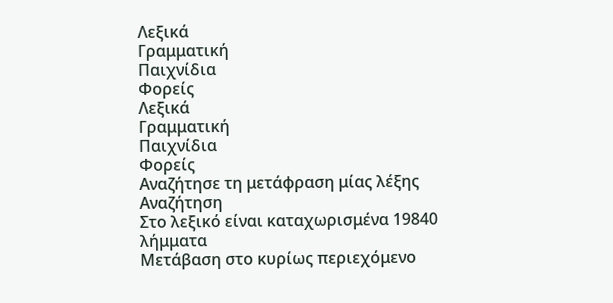Λεξικά
Γραμματική
Παιχνίδια
Φορείς
Λεξικά
Γραμματική
Παιχνίδια
Φορείς
Αναζήτησε τη μετάφραση μίας λέξης
Αναζήτηση
Στο λεξικό είναι καταχωρισμένα 19840 λήμματα
Μετάβαση στο κυρίως περιεχόμενο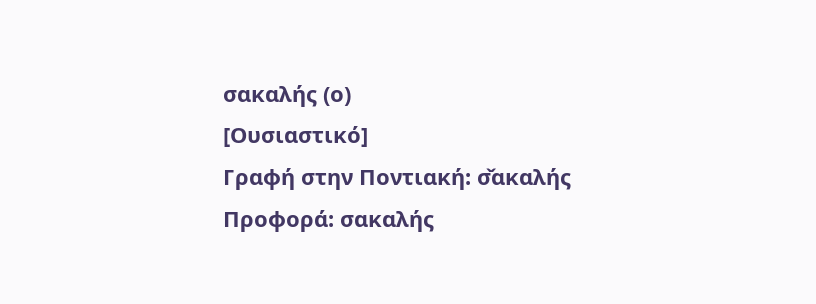σακαλής (ο)
[Ουσιαστικό]
Γραφή στην Ποντιακή: σ̌ακαλής
Προφορά: σακαλής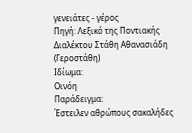γενειάτες - γέρος
Πηγή: Λεξικό της Ποντιακής Διαλέκτου Στάθη Αθανασιάδη (Γεροστάθη)
Ιδίωμα:
Οινόη
Παράδειγμα:
Έστειλεν αθρώπους σακαλήδες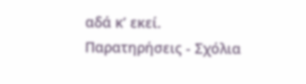αδά κ’ εκεί.
Παρατηρήσεις - Σχόλια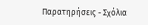Παρατηρήσεις - Σχόλια